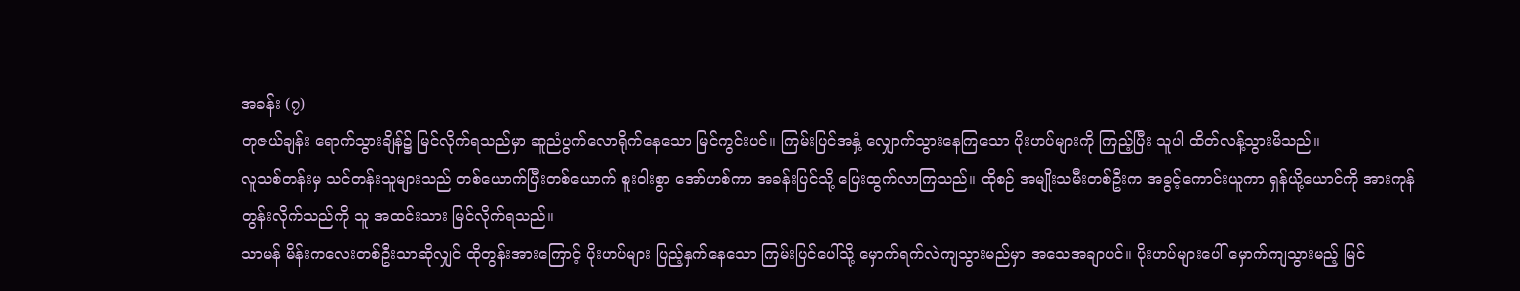အခန်း (၇)
တုဇယ်ချန်း ရောက်သွားချိန်၌ မြင်လိုက်ရသည်မှာ ဆူညံပွက်လောရိုက်နေသော မြင်ကွင်းပင်။ ကြမ်းပြင်အနှံ့ လျှောက်သွားနေကြသော ပိုးဟပ်များကို ကြည့်ပြီး သူပါ ထိတ်လန့်သွားမိသည်။
လူသစ်တန်းမှ သင်တန်းသူများသည် တစ်ယောက်ပြီးတစ်ယောက် စူးဝါးစွာ အော်ဟစ်ကာ အခန်းပြင်သို့ ပြေးထွက်လာကြသည်။ ထိုစဉ် အမျိုးသမီးတစ်ဦးက အခွင့်ကောင်းယူကာ ရှန်ယို့ယောင်ကို အားကုန် တွန်းလိုက်သည်ကို သူ အထင်းသား မြင်လိုက်ရသည်။
သာမန် မိန်းကလေးတစ်ဦးသာဆိုလျှင် ထိုတွန်းအားကြောင့် ပိုးဟပ်များ ပြည့်နှက်နေသော ကြမ်းပြင်ပေါ်သို့ မှောက်ရက်လဲကျသွားမည်မှာ အသေအချာပင်။ ပိုးဟပ်များပေါ် မှောက်ကျသွားမည့် မြင်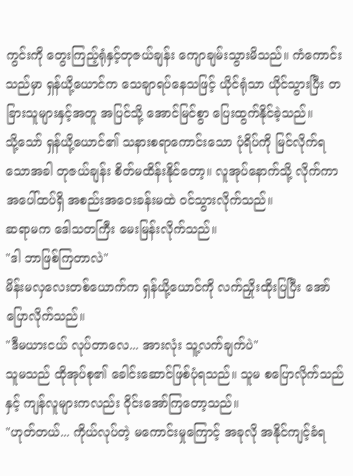ကွင်းကို တွေးကြည့်ရုံနှင့်တုဇယ်ချန်း ကျောချမ်းသွားမိသည်။ ကံကောင်းသည်မှာ ရှန်ယို့ယောင်က သေချာရပ်နေသဖြင့် ယိုင်ရုံသာ ယိုင်သွားပြီး တခြားသူများနှင့်အတူ အပြင်သို့ အောင်မြင်စွာ ပြေးထွက်နိုင်ခဲ့သည်။
သို့သော် ရှန်ယို့ယောင်၏ သနားစရာကောင်းသော ပုံရိပ်ကို မြင်လိုက်ရသောအခါ တုဇယ်ချန်း စိတ်မထိန်းနိုင်တော့။ လူအုပ်နောက်သို့ လိုက်ကာ အပေါ်ထပ်ရှိ အစည်းအဝေးခန်းမထဲ ဝင်သွားလိုက်သည်။
ဆရာမက ဒေါသတကြီး မေးမြန်းလိုက်သည်။
"ဒါ ဘာဖြစ်ကြတာလဲ"
မိန်းမလှလေးတစ်ယောက်က ရှန်ယို့ယောင်ကို လက်ညှိုးထိုးပြပြီး အော်ပြောလိုက်သည်။
"ဒီမယားငယ် လုပ်တာလေ... အားလုံး သူ့လက်ချက်ပဲ"
သူမသည် ထိုအုပ်စု၏ ခေါင်းဆောင်ဖြစ်ပုံရသည်။ သူမ စပြောလိုက်သည်နှင့် ကျန်လူများကလည်း ဝိုင်းအော်ကြတော့သည်။
"ဟုတ်တယ်... ကိုယ်လုပ်တဲ့ မကောင်းမှုကြောင့် အခုလို အနိုင်ကျင့်ခံရ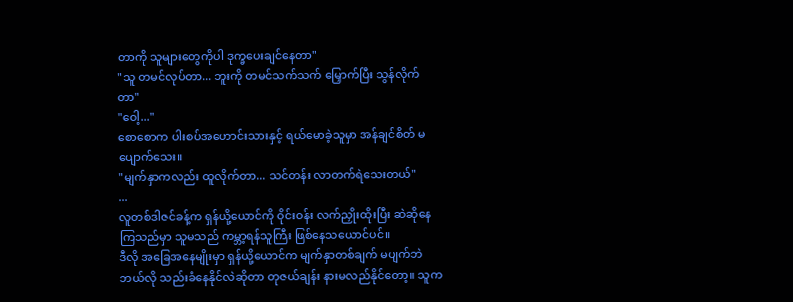တာကို သူများတွေကိုပါ ဒုက္ခပေးချင်နေတာ"
"သူ တမင်လုပ်တာ... ဘူးကို တမင်သက်သက် မြှောက်ပြီး သွန်လိုက်တာ"
"ဝေါ့..."
စောစောက ပါးစပ်အဟောင်းသားနှင့် ရယ်မောခဲ့သူမှာ အန်ချင်စိတ် မပျောက်သေး။
"မျက်နှာကလည်း ထူလိုက်တာ... သင်တန်း လာတက်ရဲသေးတယ်"
...
လူတစ်ဒါဇင်ခန့်က ရှန်ယို့ယောင်ကို ဝိုင်းဝန်း လက်ညှိုးထိုးပြီး ဆဲဆိုနေကြသည်မှာ သူမသည် ကမ္ဘာ့ရန်သူကြီး ဖြစ်နေသယောင်ပင်။
ဒီလို အခြေအနေမျိုးမှာ ရှန်ယို့ယောင်က မျက်နှာတစ်ချက် မပျက်ဘဲ ဘယ်လို သည်းခံနေနိုင်လဲဆိုတာ တုဇယ်ချန်း နားမလည်နိုင်တော့။ သူက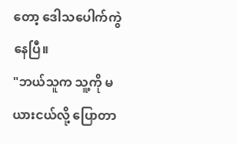တော့ ဒေါသပေါက်ကွဲနေပြီ။
"ဘယ်သူက သူ့ကို မယားငယ်လို့ ပြောတာ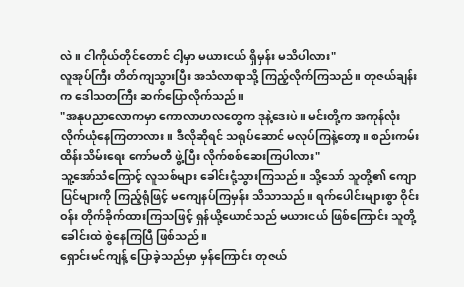လဲ။ ငါကိုယ်တိုင်တောင် ငါ့မှာ မယားငယ် ရှိမှန်း မသိပါလား"
လူအုပ်ကြီး တိတ်ကျသွားပြီး အသံလာရာသို့ ကြည့်လိုက်ကြသည်။ တုဇယ်ချန်းက ဒေါသတကြီး ဆက်ပြောလိုက်သည်။
"အနုပညာလောကမှာ ကောလာဟလတွေက ဒုနဲ့ဒေးပဲ။ မင်းတို့က အကုန်လုံး လိုက်ယုံနေကြတာလား။ ဒီလိုဆိုရင် သရုပ်ဆောင် မလုပ်ကြနဲ့တော့။ စည်းကမ်းထိန်းသိမ်းရေး ကော်မတီ ဖွဲ့ပြီး လိုက်စစ်ဆေးကြပါလား"
သူ့အော်သံကြောင့် လူသစ်များ ခေါင်းငုံ့သွားကြသည်။ သို့သော် သူတို့၏ ကျောပြင်များကို ကြည့်ရုံဖြင့် မကျေနပ်ကြမှန်း သိသာသည်။ ရက်ပေါင်းများစွာ ဝိုင်းဝန်း တိုက်ခိုက်ထားကြသဖြင့် ရှန်ယို့ယောင်သည် မယားငယ် ဖြစ်ကြောင်း သူတို့ ခေါင်းထဲ စွဲနေကြပြီ ဖြစ်သည်။
ရှောင်းမင်ကျန့် ပြောခဲ့သည်မှာ မှန်ကြောင်း တုဇယ်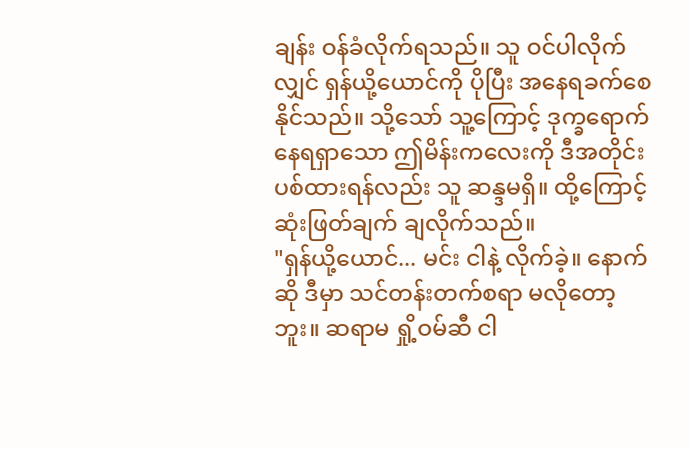ချန်း ဝန်ခံလိုက်ရသည်။ သူ ဝင်ပါလိုက်လျှင် ရှန်ယို့ယောင်ကို ပိုပြီး အနေရခက်စေနိုင်သည်။ သို့သော် သူ့ကြောင့် ဒုက္ခရောက်နေရရှာသော ဤမိန်းကလေးကို ဒီအတိုင်း ပစ်ထားရန်လည်း သူ ဆန္ဒမရှိ။ ထို့ကြောင့် ဆုံးဖြတ်ချက် ချလိုက်သည်။
"ရှန်ယို့ယောင်... မင်း ငါနဲ့ လိုက်ခဲ့။ နောက်ဆို ဒီမှာ သင်တန်းတက်စရာ မလိုတော့ဘူး။ ဆရာမ ရှို့ဝမ်ဆီ ငါ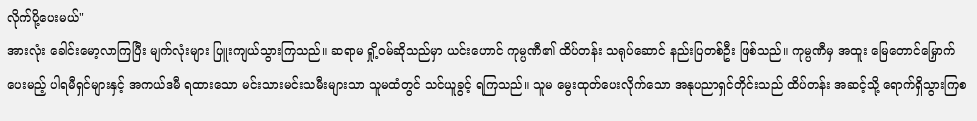လိုက်ပို့ပေးမယ်"
အားလုံး ခေါင်းမော့လာကြပြီး မျက်လုံးများ ပြူးကျယ်သွားကြသည်။ ဆရာမ ရှို့ဝမ်ဆိုသည်မှာ ယင်းဟောင် ကုမ္ပဏီ၏ ထိပ်တန်း သရုပ်ဆောင် နည်းပြတစ်ဦး ဖြစ်သည်။ ကုမ္ပဏီမှ အထူး မြေတောင်မြှောက်ပေးမည့် ပါရမီရှင်များနှင့် အကယ်ဒမီ ရထားသော မင်းသားမင်းသမီးများသာ သူမထံတွင် သင်ယူခွင့် ရကြသည်။ သူမ မွေးထုတ်ပေးလိုက်သော အနုပညာရှင်တိုင်းသည် ထိပ်တန်း အဆင့်သို့ ရောက်ရှိသွားကြစ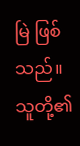မြဲ ဖြစ်သည်။
သူတို့၏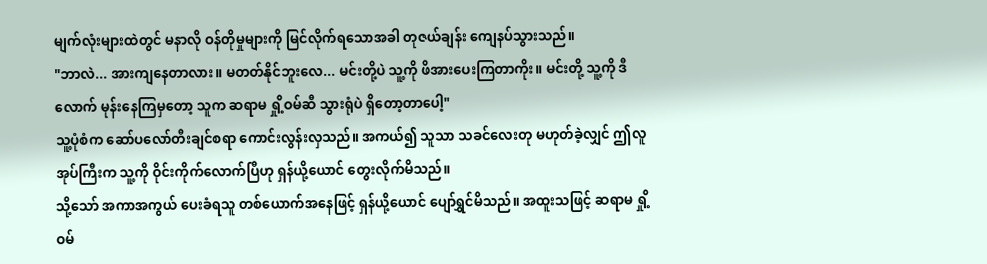မျက်လုံးများထဲတွင် မနာလို ဝန်တိုမှုများကို မြင်လိုက်ရသောအခါ တုဇယ်ချန်း ကျေနပ်သွားသည်။
"ဘာလဲ... အားကျနေတာလား။ မတတ်နိုင်ဘူးလေ... မင်းတို့ပဲ သူ့ကို ဖိအားပေးကြတာကိုး။ မင်းတို့ သူ့ကို ဒီလောက် မုန်းနေကြမှတော့ သူက ဆရာမ ရှို့ဝမ်ဆီ သွားရုံပဲ ရှိတော့တာပေါ့"
သူ့ပုံစံက ဆော်ပလော်တီးချင်စရာ ကောင်းလွန်းလှသည်။ အကယ်၍ သူသာ သခင်လေးတု မဟုတ်ခဲ့လျှင် ဤလူအုပ်ကြီးက သူ့ကို ဝိုင်းကိုက်လောက်ပြီဟု ရှန်ယို့ယောင် တွေးလိုက်မိသည်။
သို့သော် အကာအကွယ် ပေးခံရသူ တစ်ယောက်အနေဖြင့် ရှန်ယို့ယောင် ပျော်ရွှင်မိသည်။ အထူးသဖြင့် ဆရာမ ရှို့ဝမ်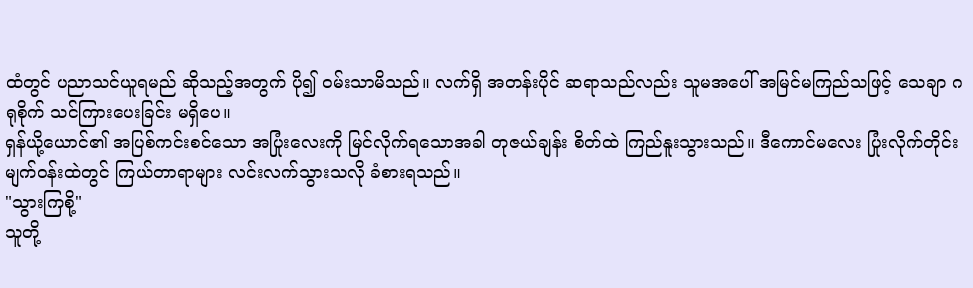ထံတွင် ပညာသင်ယူရမည် ဆိုသည့်အတွက် ပို၍ ဝမ်းသာမိသည်။ လက်ရှိ အတန်းပိုင် ဆရာသည်လည်း သူမအပေါ် အမြင်မကြည်သဖြင့် သေချာ ဂရုစိုက် သင်ကြားပေးခြင်း မရှိပေ။
ရှန်ယို့ယောင်၏ အပြစ်ကင်းစင်သော အပြုံးလေးကို မြင်လိုက်ရသောအခါ တုဇယ်ချန်း စိတ်ထဲ ကြည်နူးသွားသည်။ ဒီကောင်မလေး ပြုံးလိုက်တိုင်း မျက်ဝန်းထဲတွင် ကြယ်တာရာများ လင်းလက်သွားသလို ခံစားရသည်။
"သွားကြစို့"
သူတို့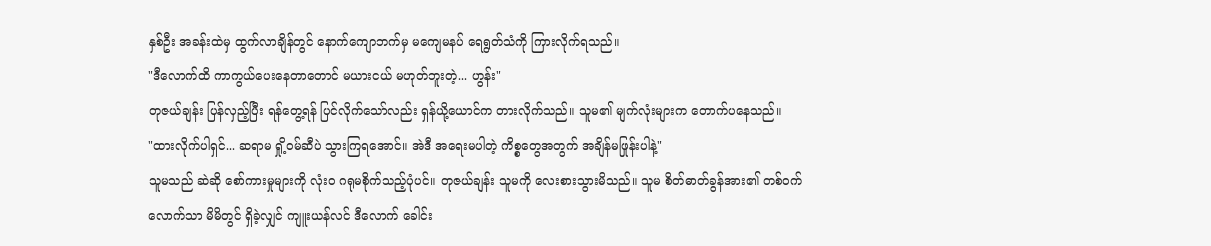နှစ်ဦး အခန်းထဲမှ ထွက်လာချိန်တွင် နောက်ကျောဘက်မှ မကျေမနပ် ရေရွတ်သံကို ကြားလိုက်ရသည်။
"ဒီလောက်ထိ ကာကွယ်ပေးနေတာတောင် မယားငယ် မဟုတ်ဘူးတဲ့... ဟွန်း"
တုဇယ်ချန်း ပြန်လှည့်ပြီး ရန်တွေ့ရန် ပြင်လိုက်သော်လည်း ရှန်ယို့ယောင်က တားလိုက်သည်။ သူမ၏ မျက်လုံးများက တောက်ပနေသည်။
"ထားလိုက်ပါရှင်... ဆရာမ ရှို့ဝမ်ဆီပဲ သွားကြရအောင်။ အဲဒီ အရေးမပါတဲ့ ကိစ္စတွေအတွက် အချိန်မဖြုန်းပါနဲ့"
သူမသည် ဆဲဆို စော်ကားမှုများကို လုံးဝ ဂရုမစိုက်သည့်ပုံပင်။ တုဇယ်ချန်း သူမကို လေးစားသွားမိသည်။ သူမ စိတ်ဓာတ်ခွန်အား၏ တစ်ဝက်လောက်သာ မိမိတွင် ရှိခဲ့လျှင် ကျူးယန်လင် ဒီလောက် ခေါင်း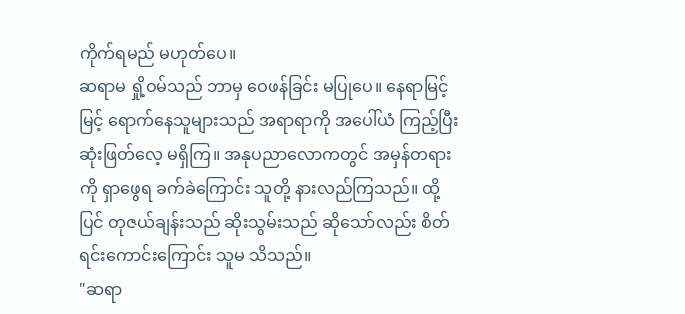ကိုက်ရမည် မဟုတ်ပေ။
ဆရာမ ရှို့ဝမ်သည် ဘာမှ ဝေဖန်ခြင်း မပြုပေ။ နေရာမြင့်မြင့် ရောက်နေသူများသည် အရာရာကို အပေါ်ယံ ကြည့်ပြီး ဆုံးဖြတ်လေ့ မရှိကြ။ အနုပညာလောကတွင် အမှန်တရားကို ရှာဖွေရ ခက်ခဲကြောင်း သူတို့ နားလည်ကြသည်။ ထို့ပြင် တုဇယ်ချန်းသည် ဆိုးသွမ်းသည် ဆိုသော်လည်း စိတ်ရင်းကောင်းကြောင်း သူမ သိသည်။
"ဆရာ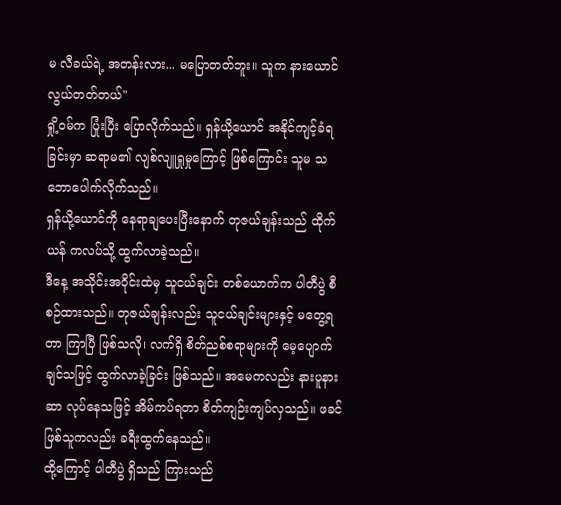မ လီခယ်ရဲ့ အတန်းလား... မပြောတတ်ဘူး။ သူက နားယောင် လွယ်တတ်တယ်"
ရှို့ဝမ်က ပြုံးပြီး ပြောလိုက်သည်။ ရှန်ယို့ယောင် အနိုင်ကျင့်ခံရခြင်းမှာ ဆရာမ၏ လျစ်လျူရှုမှုကြောင့် ဖြစ်ကြောင်း သူမ သဘောပေါက်လိုက်သည်။
ရှန်ယို့ယောင်ကို နေရာချပေးပြီးနောက် တုဇယ်ချန်းသည် ထိုက်ယန် ကလပ်သို့ ထွက်လာခဲ့သည်။
ဒီနေ့ အသိုင်းအဝိုင်းထဲမှ သူငယ်ချင်း တစ်ယောက်က ပါတီပွဲ စီစဉ်ထားသည်။ တုဇယ်ချန်းလည်း သူငယ်ချင်းများနှင့် မတွေ့ရတာ ကြာပြီ ဖြစ်သလို၊ လက်ရှိ စိတ်ညစ်စရာများကို မေ့ပျောက်ချင်သဖြင့် ထွက်လာခဲ့ခြင်း ဖြစ်သည်။ အမေကလည်း နားပူနားဆာ လုပ်နေသဖြင့် အိမ်ကပ်ရတာ စိတ်ကျဉ်းကျပ်လှသည်။ ဖခင်ဖြစ်သူကလည်း ခရီးထွက်နေသည်။
ထို့ကြောင့် ပါတီပွဲ ရှိသည် ကြားသည်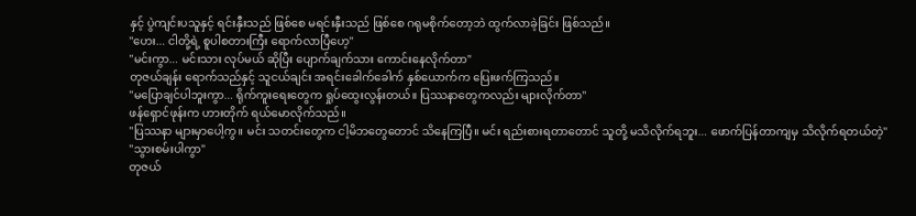နှင့် ပွဲကျင်းပသူနှင့် ရင်းနှီးသည် ဖြစ်စေ မရင်းနှီးသည် ဖြစ်စေ ဂရုမစိုက်တော့ဘဲ ထွက်လာခဲ့ခြင်း ဖြစ်သည်။
"ဟေး... ငါတို့ရဲ့ စူပါစတားကြီး ရောက်လာပြီဟေ့"
"မင်းကွာ... မင်းသား လုပ်မယ် ဆိုပြီး ပျောက်ချက်သား ကောင်းနေလိုက်တာ"
တုဇယ်ချန်း ရောက်သည်နှင့် သူငယ်ချင်း အရင်းခေါက်ခေါက် နှစ်ယောက်က ပြေးဖက်ကြသည်။
"မပြောချင်ပါဘူးကွာ... ရိုက်ကူးရေးတွေက ရှုပ်ထွေးလွန်းတယ်။ ပြဿနာတွေကလည်း များလိုက်တာ"
ဖန်ရှောင်ဖုန်းက ဟားတိုက် ရယ်မောလိုက်သည်။
"ပြဿနာ များမှာပေါ့ကွ။ မင်း သတင်းတွေက ငါ့မိဘတွေတောင် သိနေကြပြီ။ မင်း ရည်းစားရတာတောင် သူတို့ မသိလိုက်ရဘူး... ဖောက်ပြန်တာကျမှ သိလိုက်ရတယ်တဲ့"
"သွားစမ်းပါကွာ"
တုဇယ်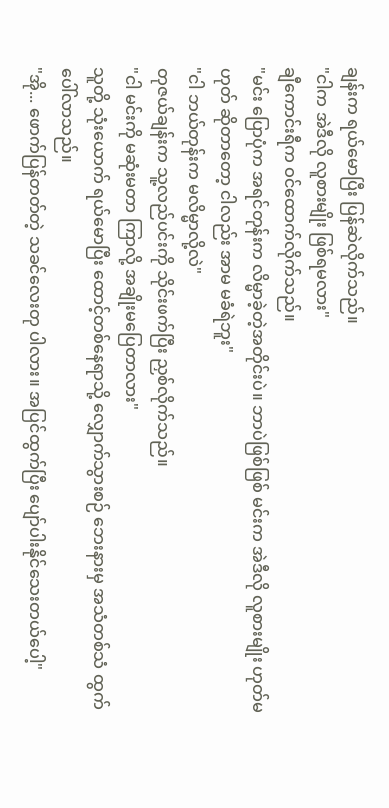ချန်းက ရယ်မောပြီး ပြန်ဆဲလိုက်သည်။
"ငါက အဲဒီလို လူစားမျိုး ဖြစ်ရမလား"
ချီကောင်းရီက ဝင်ထောက်လိုက်သည်။
"မင်း ပြောပုံက အရင်တုန်းက လိမ္မာခဲ့တဲ့အတိုင်းပဲ။ ဘာပဲဖြစ်ဖြစ် မင်းက အဲဒီလို လူစားမျိုး ဟုတ်မဟုတ် ဆိုတာတော့ ငါလည်း အာမ မခံရဲဘူး"
"ငါ ဘယ်တုန်းက မလိမ္မာလို့လဲ"
တုဇယ်ချန်းက သူ့လည်ပင်းကို သိုင်းဖက်ပြီး ညှစ်လိုက်သည်။
"ငါ မင်းကို မဆုံးမတာ ကြာလို့ အချိုးမပြေတာလား"
သူတို့ သုံးယောက် ရယ်မောပြီး ထောင့်တစ်နေရာသို့ လျှောက်သွားစဉ် ဘေးနားမှ အသံတစ်သံ ထွက်ပေါ်လာသည်။
"အို... ဖောက်ပြန်တတ်တဲ့ သခင်လေးတု ပါလား။ အပြင်ထွက်ပြီး ပျော်ပါးနိုင်သေးတယ်ပေါ့"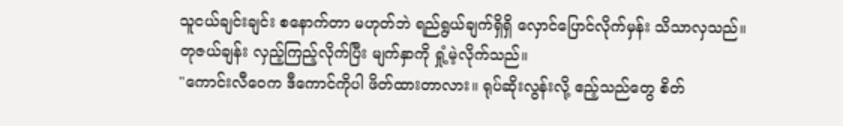သူငယ်ချင်းချင်း စနောက်တာ မဟုတ်ဘဲ ရည်ရွယ်ချက်ရှိရှိ လှောင်ပြောင်လိုက်မှန်း သိသာလှသည်။
တုဇယ်ချန်း လှည့်ကြည့်လိုက်ပြီး မျက်နှာကို ရှုံ့မဲ့လိုက်သည်။
"ကောင်းလီဝေက ဒီကောင်ကိုပါ ဖိတ်ထားတာလား။ ရုပ်ဆိုးလွန်းလို့ ဧည့်သည်တွေ စိတ်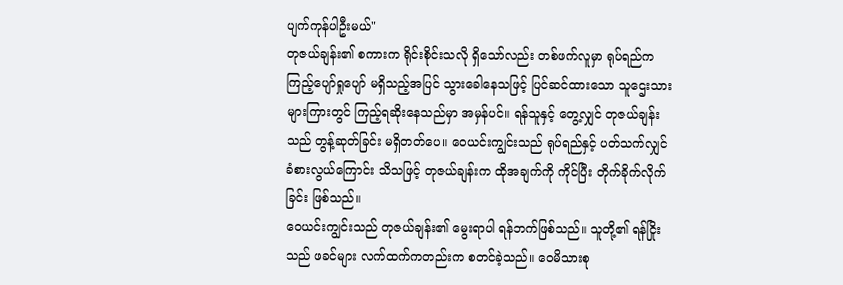ပျက်ကုန်ပါဦးမယ်"
တုဇယ်ချန်း၏ စကားက ရိုင်းစိုင်းသလို ရှိသော်လည်း တစ်ဖက်လူမှာ ရုပ်ရည်က ကြည့်ပျော်ရှုပျော် မရှိသည့်အပြင် သွားခေါနေသဖြင့် ပြင်ဆင်ထားသော သူဌေးသားများကြားတွင် ကြည့်ရဆိုးနေသည်မှာ အမှန်ပင်။ ရန်သူနှင့် တွေ့လျှင် တုဇယ်ချန်းသည် တွန့်ဆုတ်ခြင်း မရှိတတ်ပေ။ ဝေယင်းကျွင်းသည် ရုပ်ရည်နှင့် ပတ်သက်လျှင် ခံစားလွယ်ကြောင်း သိသဖြင့် တုဇယ်ချန်းက ထိုအချက်ကို ကိုင်ပြီး တိုက်ခိုက်လိုက်ခြင်း ဖြစ်သည်။
ဝေယင်းကျွင်းသည် တုဇယ်ချန်း၏ မွေးရာပါ ရန်ဘက်ဖြစ်သည်။ သူတို့၏ ရန်ငြိုးသည် ဖခင်များ လက်ထက်ကတည်းက စတင်ခဲ့သည်။ ဝေမိသားစု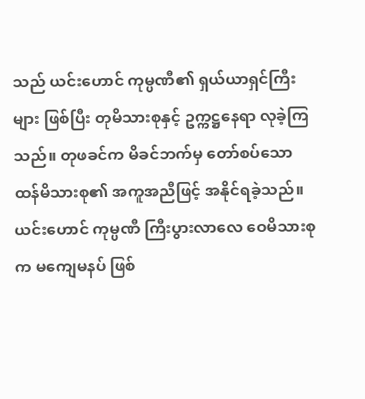သည် ယင်းဟောင် ကုမ္ပဏီ၏ ရှယ်ယာရှင်ကြီးများ ဖြစ်ပြီး တုမိသားစုနှင့် ဥက္ကဋ္ဌနေရာ လုခဲ့ကြသည်။ တုဖခင်က မိခင်ဘက်မှ တော်စပ်သော ထန်မိသားစု၏ အကူအညီဖြင့် အနိုင်ရခဲ့သည်။ ယင်းဟောင် ကုမ္ပဏီ ကြီးပွားလာလေ ဝေမိသားစုက မကျေမနပ် ဖြစ်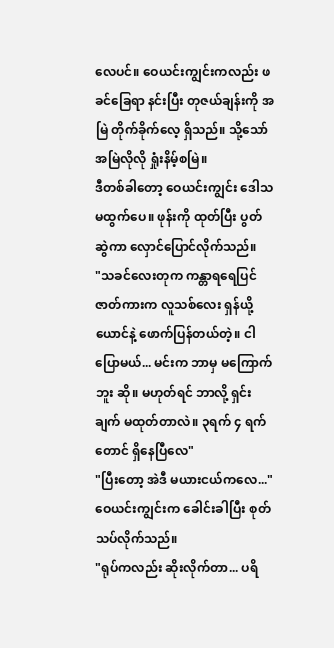လေပင်။ ဝေယင်းကျွင်းကလည်း ဖခင်ခြေရာ နင်းပြီး တုဇယ်ချန်းကို အမြဲ တိုက်ခိုက်လေ့ ရှိသည်။ သို့သော် အမြဲလိုလို ရှုံးနိမ့်စမြဲ။
ဒီတစ်ခါတော့ ဝေယင်းကျွင်း ဒေါသ မထွက်ပေ။ ဖုန်းကို ထုတ်ပြီး ပွတ်ဆွဲကာ လှောင်ပြောင်လိုက်သည်။
"သခင်လေးတုက ကန္တာရရေပြင်ဇာတ်ကားက လူသစ်လေး ရှန်ယို့ယောင်နဲ့ ဖောက်ပြန်တယ်တဲ့။ ငါ ပြောမယ်... မင်းက ဘာမှ မကြောက်ဘူး ဆို။ မဟုတ်ရင် ဘာလို့ ရှင်းချက် မထုတ်တာလဲ။ ၃ရက် ၄ ရက်တောင် ရှိနေပြီလေ"
"ပြီးတော့ အဲဒီ မယားငယ်ကလေ..."
ဝေယင်းကျွင်းက ခေါင်းခါပြီး စုတ်သပ်လိုက်သည်။
"ရုပ်ကလည်း ဆိုးလိုက်တာ... ပရိ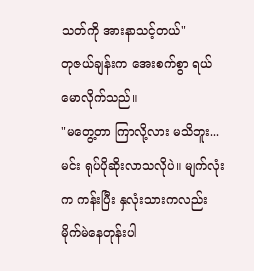သတ်ကို အားနာသင့်တယ်"
တုဇယ်ချန်းက အေးစက်စွာ ရယ်မောလိုက်သည်။
"မတွေ့တာ ကြာလို့လား မသိဘူး... မင်း ရုပ်ပိုဆိုးလာသလိုပဲ။ မျက်လုံးက ကန်းပြီး နှလုံးသားကလည်း မိုက်မဲနေတုန်းပါ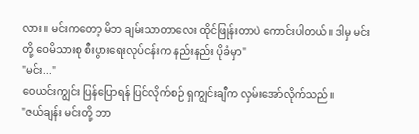လား။ မင်းကတော့ မိဘ ချမ်းသာတာလေး ထိုင်ဖြုန်းတာပဲ ကောင်းပါတယ်။ ဒါမှ မင်းတို့ ဝေမိသားစု စီးပွားရေးလုပ်ငန်းက နည်းနည်း ပိုခံမှာ"
"မင်း..."
ဝေယင်းကျွင်း ပြန်ပြောရန် ပြင်လိုက်စဉ် ရှကျွင်းချီက လှမ်းအော်လိုက်သည်။
"ဇယ်ချန်း မင်းတို့ ဘာ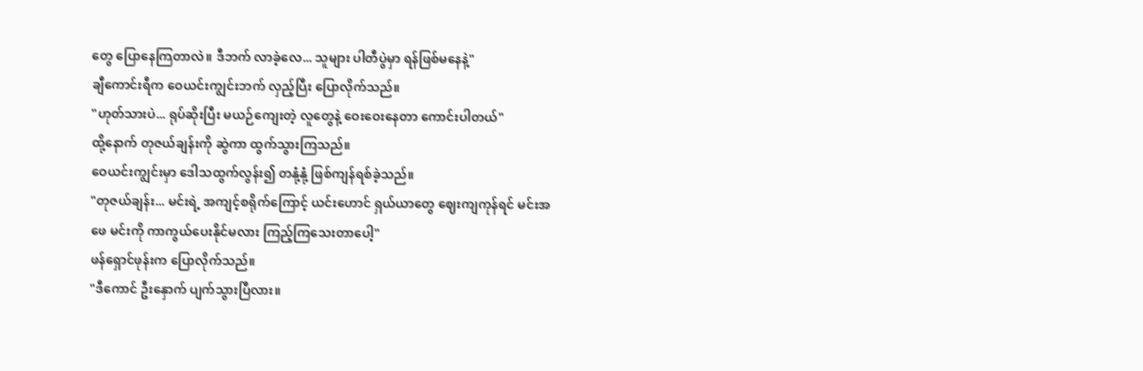တွေ ပြောနေကြတာလဲ။ ဒီဘက် လာခဲ့လေ... သူများ ပါတီပွဲမှာ ရန်ဖြစ်မနေနဲ့"
ချီကောင်းရီက ဝေယင်းကျွင်းဘက် လှည့်ပြီး ပြောလိုက်သည်။
"ဟုတ်သားပဲ... ရုပ်ဆိုးပြီး မယဉ်ကျေးတဲ့ လူတွေနဲ့ ဝေးဝေးနေတာ ကောင်းပါတယ်"
ထို့နောက် တုဇယ်ချန်းကို ဆွဲကာ ထွက်သွားကြသည်။
ဝေယင်းကျွင်းမှာ ဒေါသထွက်လွန်း၍ တနုံ့နုံ့ ဖြစ်ကျန်ရစ်ခဲ့သည်။
"တုဇယ်ချန်း... မင်းရဲ့ အကျင့်စရိုက်ကြောင့် ယင်းဟောင် ရှယ်ယာတွေ ဈေးကျကုန်ရင် မင်းအဖေ မင်းကို ကာကွယ်ပေးနိုင်မလား ကြည့်ကြသေးတာပေါ့"
ဖန်ရှောင်ဖုန်းက ပြောလိုက်သည်။
"ဒီကောင် ဦးနှောက် ပျက်သွားပြီလား။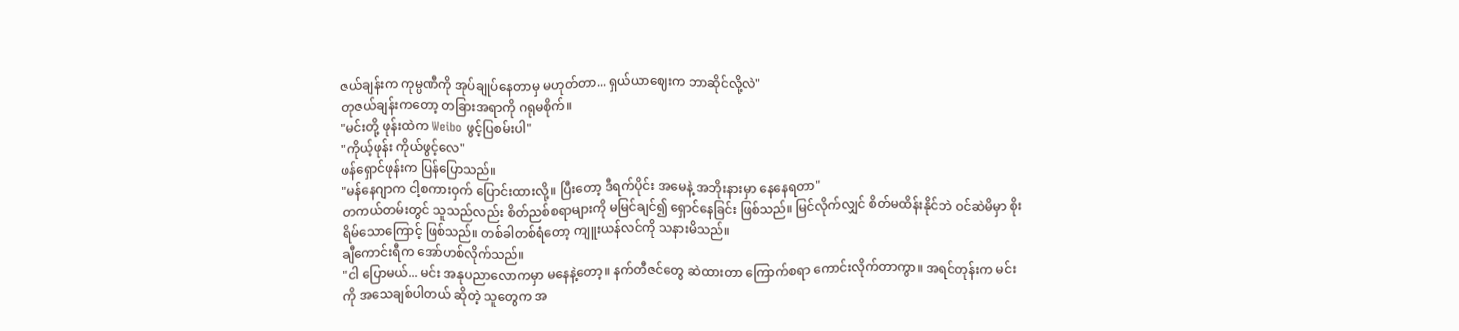ဇယ်ချန်းက ကုမ္ပဏီကို အုပ်ချုပ်နေတာမှ မဟုတ်တာ... ရှယ်ယာဈေးက ဘာဆိုင်လို့လဲ"
တုဇယ်ချန်းကတော့ တခြားအရာကို ဂရုမစိုက်။
"မင်းတို့ ဖုန်းထဲက Weibo ဖွင့်ပြစမ်းပါ"
"ကိုယ့်ဖုန်း ကိုယ်ဖွင့်လေ"
ဖန်ရှောင်ဖုန်းက ပြန်ပြောသည်။
"မန်နေဂျာက ငါ့စကားဝှက် ပြောင်းထားလို့။ ပြီးတော့ ဒီရက်ပိုင်း အမေနဲ့ အဘိုးနားမှာ နေနေရတာ"
တကယ်တမ်းတွင် သူသည်လည်း စိတ်ညစ်စရာများကို မမြင်ချင်၍ ရှောင်နေခြင်း ဖြစ်သည်။ မြင်လိုက်လျှင် စိတ်မထိန်းနိုင်ဘဲ ဝင်ဆဲမိမှာ စိုးရိမ်သောကြောင့် ဖြစ်သည်။ တစ်ခါတစ်ရံတော့ ကျူးယန်လင်ကို သနားမိသည်။
ချီကောင်းရီက အော်ဟစ်လိုက်သည်။
"ငါ ပြောမယ်... မင်း အနုပညာလောကမှာ မနေနဲ့တော့။ နက်တီဇင်တွေ ဆဲထားတာ ကြောက်စရာ ကောင်းလိုက်တာကွာ။ အရင်တုန်းက မင်းကို အသေချစ်ပါတယ် ဆိုတဲ့ သူတွေက အ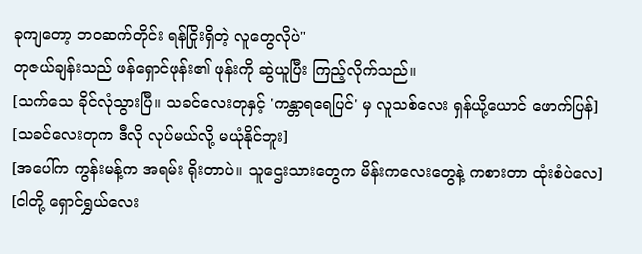ခုကျတော့ ဘဝဆက်တိုင်း ရန်ငြိုးရှိတဲ့ လူတွေလိုပဲ"
တုဇယ်ချန်းသည် ဖန်ရှောင်ဖုန်း၏ ဖုန်းကို ဆွဲယူပြီး ကြည့်လိုက်သည်။
[သက်သေ ခိုင်လုံသွားပြီ။ သခင်လေးတုနှင့် 'ကန္တာရရေပြင်' မှ လူသစ်လေး ရှန်ယို့ယောင် ဖောက်ပြန်]
[သခင်လေးတုက ဒီလို လုပ်မယ်လို့ မယုံနိုင်ဘူး]
[အပေါ်က ကွန်းမန့်က အရမ်း ရိုးတာပဲ။ သူဌေးသားတွေက မိန်းကလေးတွေနဲ့ ကစားတာ ထုံးစံပဲလေ]
[ငါတို့ ရှောင်ရွှယ်လေး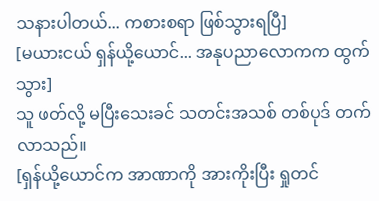သနားပါတယ်... ကစားစရာ ဖြစ်သွားရပြီ]
[မယားငယ် ရှန်ယို့ယောင်... အနုပညာလောကက ထွက်သွား]
သူ ဖတ်လို့ မပြီးသေးခင် သတင်းအသစ် တစ်ပုဒ် တက်လာသည်။
[ရှန်ယို့ယောင်က အာဏာကို အားကိုးပြီး ရှုတင်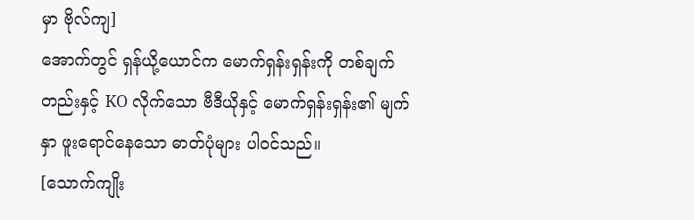မှာ ဗိုလ်ကျ]
အောက်တွင် ရှန်ယို့ယောင်က မောက်ရှန်းရှန်းကို တစ်ချက်တည်းနှင့် KO လိုက်သော ဗီဒီယိုနှင့် မောက်ရှန်းရှန်း၏ မျက်နှာ ဖူးရောင်နေသော ဓာတ်ပုံများ ပါဝင်သည်။
[သောက်ကျိုး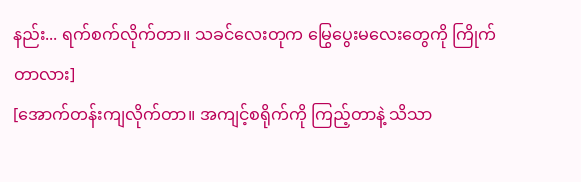နည်း... ရက်စက်လိုက်တာ။ သခင်လေးတုက မြွေပွေးမလေးတွေကို ကြိုက်တာလား]
[အောက်တန်းကျလိုက်တာ။ အကျင့်စရိုက်ကို ကြည့်တာနဲ့ သိသာ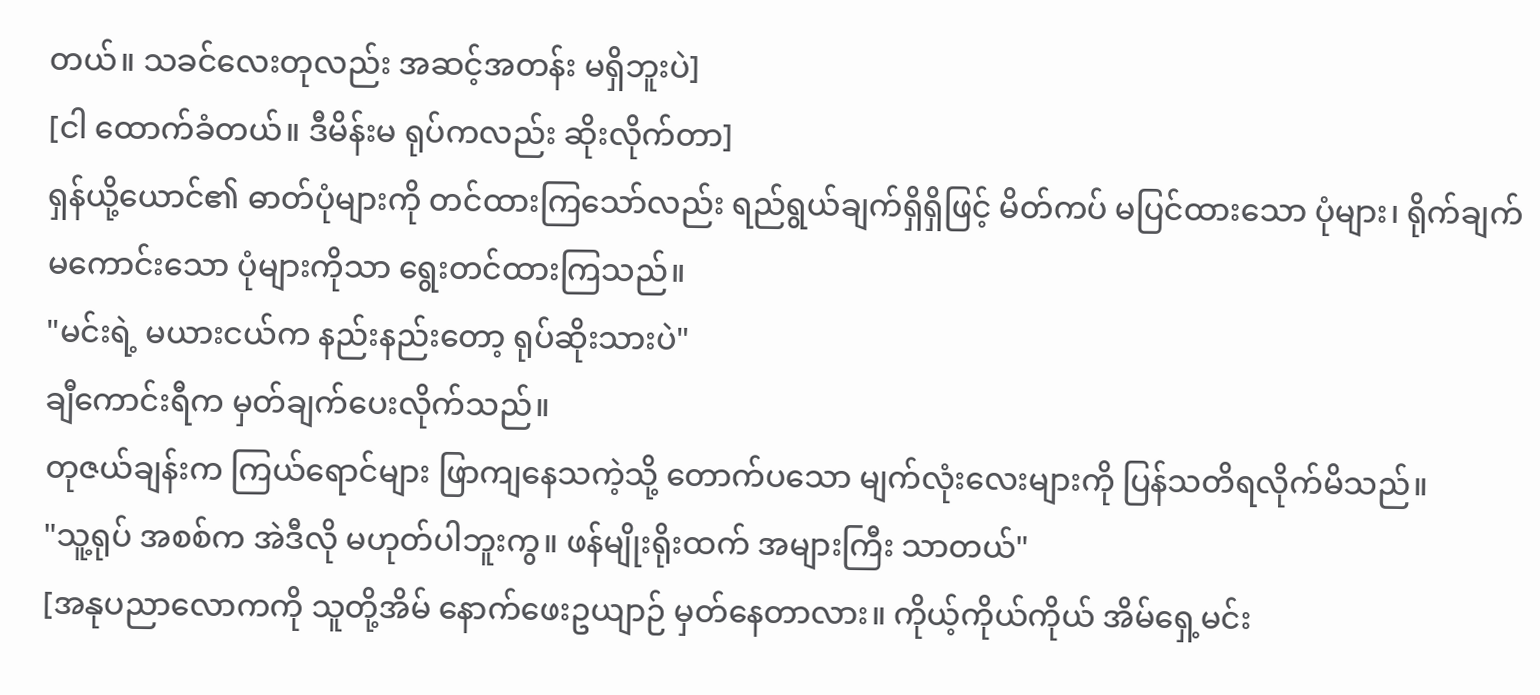တယ်။ သခင်လေးတုလည်း အဆင့်အတန်း မရှိဘူးပဲ]
[ငါ ထောက်ခံတယ်။ ဒီမိန်းမ ရုပ်ကလည်း ဆိုးလိုက်တာ]
ရှန်ယို့ယောင်၏ ဓာတ်ပုံများကို တင်ထားကြသော်လည်း ရည်ရွယ်ချက်ရှိရှိဖြင့် မိတ်ကပ် မပြင်ထားသော ပုံများ၊ ရိုက်ချက် မကောင်းသော ပုံများကိုသာ ရွေးတင်ထားကြသည်။
"မင်းရဲ့ မယားငယ်က နည်းနည်းတော့ ရုပ်ဆိုးသားပဲ"
ချီကောင်းရီက မှတ်ချက်ပေးလိုက်သည်။
တုဇယ်ချန်းက ကြယ်ရောင်များ ဖြာကျနေသကဲ့သို့ တောက်ပသော မျက်လုံးလေးများကို ပြန်သတိရလိုက်မိသည်။
"သူ့ရုပ် အစစ်က အဲဒီလို မဟုတ်ပါဘူးကွ။ ဖန်မျိုးရိုးထက် အများကြီး သာတယ်"
[အနုပညာလောကကို သူတို့အိမ် နောက်ဖေးဥယျာဉ် မှတ်နေတာလား။ ကိုယ့်ကိုယ်ကိုယ် အိမ်ရှေ့မင်း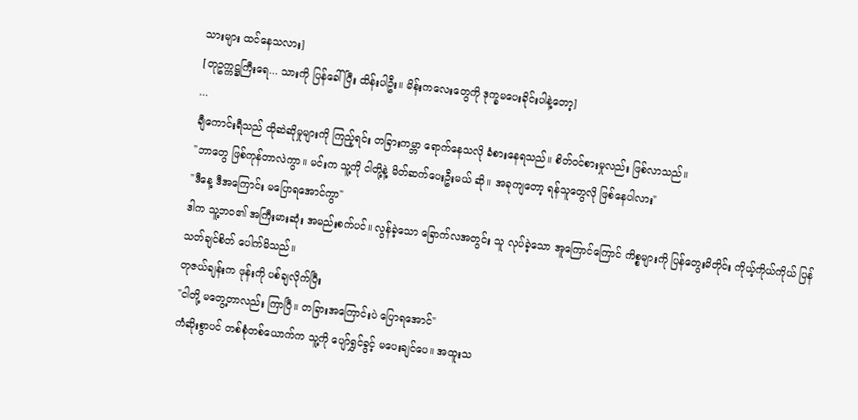သားများ ထင်နေသလား]
[တုဥက္ကဋ္ဌကြီးရေ... သားကို ပြန်ခေါ်ပြီး ထိန်းပါဦး။ မိန်းကလေးတွေကို ဒုက္ခမပေးခိုင်းပါနဲ့တော့]
...
ချီကောင်းရီသည် ထိုဆဲဆိုမှုများကို ကြည့်ရင်း တခြားကမ္ဘာ ရောက်နေသလို ခံစားနေရသည်။ စိတ်ဝင်စားမှုလည်း ဖြစ်လာသည်။
"ဘာတွေ ဖြစ်ကုန်တာလဲကွာ။ မင်းက သူ့ကို ငါတို့နဲ့ မိတ်ဆက်ပေးဦးမယ် ဆို။ အခုကျတော့ ရန်သူတွေလို ဖြစ်နေပါလား"
"ဒီနေ့ ဒီအကြောင်း မပြောရအောင်ကွာ"
ဒါက သူ့ဘဝ၏ အကြီးမားဆုံး အမည်းစက်ပင်။ လွန်ခဲ့သော ခြောက်လအတွင်း သူ လုပ်ခဲ့သော အူကြောင်ကြောင် ကိစ္စများကို ပြန်တွေးမိတိုင်း ကိုယ့်ကိုယ်ကိုယ် ပြန်သတ်ချင်စိတ် ပေါက်မိသည်။
တုဇယ်ချန်းက ဖုန်းကို ပစ်ချလိုက်ပြီး
"ငါတို့ မတွေ့တာလည်း ကြာပြီ။ တခြားအကြောင်းပဲ ပြောရအောင်"
ကံဆိုးစွာပင် တစ်စုံတစ်ယောက်က သူ့ကို ပျော်ရွှင်ခွင့် မပေးချင်ပေ။ အထူးသ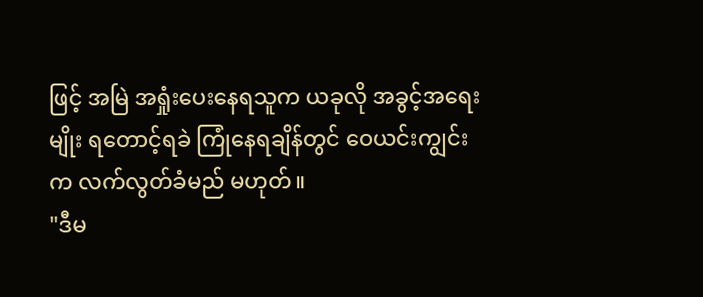ဖြင့် အမြဲ အရှုံးပေးနေရသူက ယခုလို အခွင့်အရေးမျိုး ရတောင့်ရခဲ ကြုံနေရချိန်တွင် ဝေယင်းကျွင်းက လက်လွတ်ခံမည် မဟုတ်။
"ဒီမ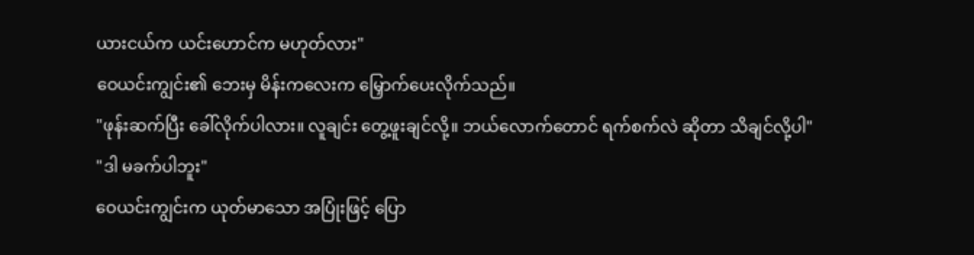ယားငယ်က ယင်းဟောင်က မဟုတ်လား"
ဝေယင်းကျွင်း၏ ဘေးမှ မိန်းကလေးက မြှောက်ပေးလိုက်သည်။
"ဖုန်းဆက်ပြီး ခေါ်လိုက်ပါလား။ လူချင်း တွေ့ဖူးချင်လို့။ ဘယ်လောက်တောင် ရက်စက်လဲ ဆိုတာ သိချင်လို့ပါ"
"ဒါ မခက်ပါဘူး"
ဝေယင်းကျွင်းက ယုတ်မာသော အပြုံးဖြင့် ပြော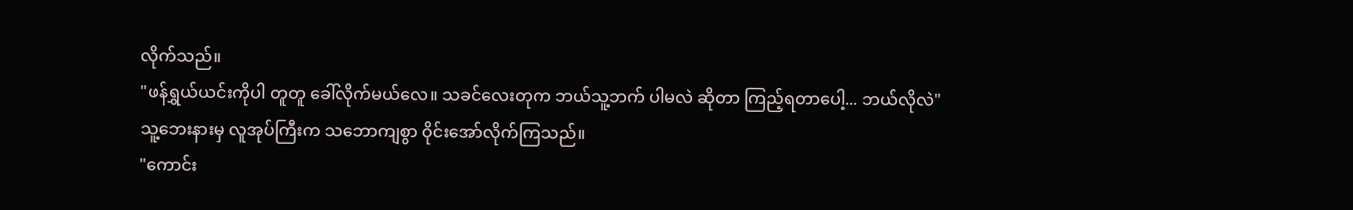လိုက်သည်။
"ဖန်ရွှယ်ယင်းကိုပါ တူတူ ခေါ်လိုက်မယ်လေ။ သခင်လေးတုက ဘယ်သူ့ဘက် ပါမလဲ ဆိုတာ ကြည့်ရတာပေါ့... ဘယ်လိုလဲ"
သူ့ဘေးနားမှ လူအုပ်ကြီးက သဘောကျစွာ ဝိုင်းအော်လိုက်ကြသည်။
"ကောင်း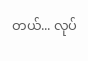တယ်... လုပ်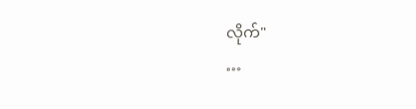လိုက်"
…